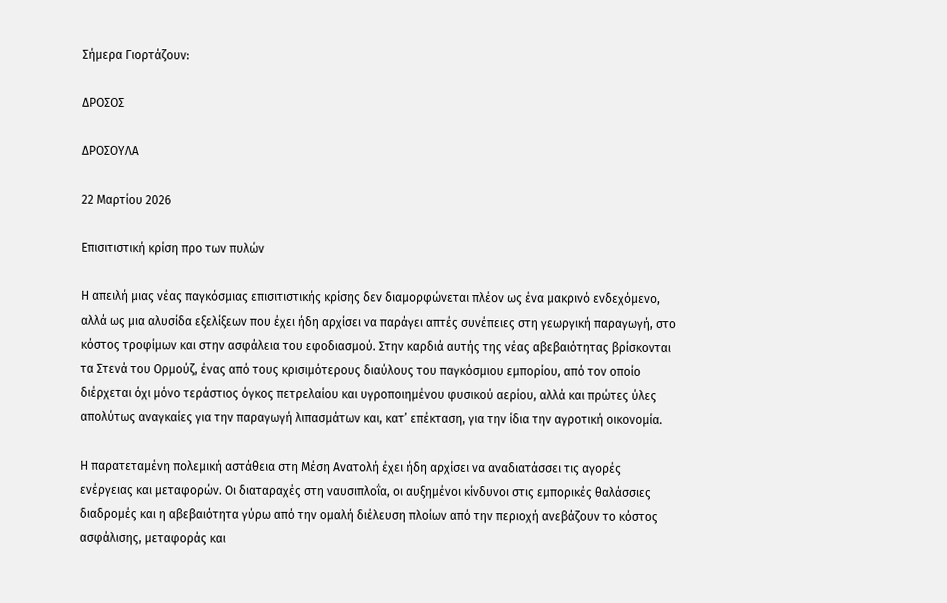Σήμερα Γιορτάζουν:

ΔΡΟΣΟΣ

ΔΡΟΣΟΥΛΑ

22 Μαρτίου 2026

Επισιτιστική κρίση προ των πυλών

Η απειλή μιας νέας παγκόσμιας επισιτιστικής κρίσης δεν διαμορφώνεται πλέον ως ένα μακρινό ενδεχόμενο, αλλά ως μια αλυσίδα εξελίξεων που έχει ήδη αρχίσει να παράγει απτές συνέπειες στη γεωργική παραγωγή, στο κόστος τροφίμων και στην ασφάλεια του εφοδιασμού. Στην καρδιά αυτής της νέας αβεβαιότητας βρίσκονται τα Στενά του Ορμούζ, ένας από τους κρισιμότερους διαύλους του παγκόσμιου εμπορίου, από τον οποίο διέρχεται όχι μόνο τεράστιος όγκος πετρελαίου και υγροποιημένου φυσικού αερίου, αλλά και πρώτες ύλες απολύτως αναγκαίες για την παραγωγή λιπασμάτων και, κατ’ επέκταση, για την ίδια την αγροτική οικονομία.

Η παρατεταμένη πολεμική αστάθεια στη Μέση Ανατολή έχει ήδη αρχίσει να αναδιατάσσει τις αγορές ενέργειας και μεταφορών. Οι διαταραχές στη ναυσιπλοΐα, οι αυξημένοι κίνδυνοι στις εμπορικές θαλάσσιες διαδρομές και η αβεβαιότητα γύρω από την ομαλή διέλευση πλοίων από την περιοχή ανεβάζουν το κόστος ασφάλισης, μεταφοράς και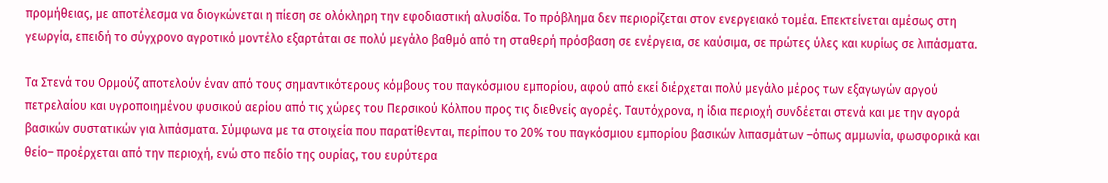προμήθειας, με αποτέλεσμα να διογκώνεται η πίεση σε ολόκληρη την εφοδιαστική αλυσίδα. Το πρόβλημα δεν περιορίζεται στον ενεργειακό τομέα. Επεκτείνεται αμέσως στη γεωργία, επειδή το σύγχρονο αγροτικό μοντέλο εξαρτάται σε πολύ μεγάλο βαθμό από τη σταθερή πρόσβαση σε ενέργεια, σε καύσιμα, σε πρώτες ύλες και κυρίως σε λιπάσματα.

Τα Στενά του Ορμούζ αποτελούν έναν από τους σημαντικότερους κόμβους του παγκόσμιου εμπορίου, αφού από εκεί διέρχεται πολύ μεγάλο μέρος των εξαγωγών αργού πετρελαίου και υγροποιημένου φυσικού αερίου από τις χώρες του Περσικού Κόλπου προς τις διεθνείς αγορές. Ταυτόχρονα, η ίδια περιοχή συνδέεται στενά και με την αγορά βασικών συστατικών για λιπάσματα. Σύμφωνα με τα στοιχεία που παρατίθενται, περίπου το 20% του παγκόσμιου εμπορίου βασικών λιπασμάτων –όπως αμμωνία, φωσφορικά και θείο– προέρχεται από την περιοχή, ενώ στο πεδίο της ουρίας, του ευρύτερα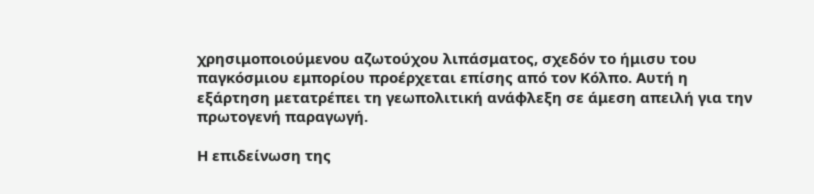χρησιμοποιούμενου αζωτούχου λιπάσματος, σχεδόν το ήμισυ του παγκόσμιου εμπορίου προέρχεται επίσης από τον Κόλπο. Αυτή η εξάρτηση μετατρέπει τη γεωπολιτική ανάφλεξη σε άμεση απειλή για την πρωτογενή παραγωγή.

Η επιδείνωση της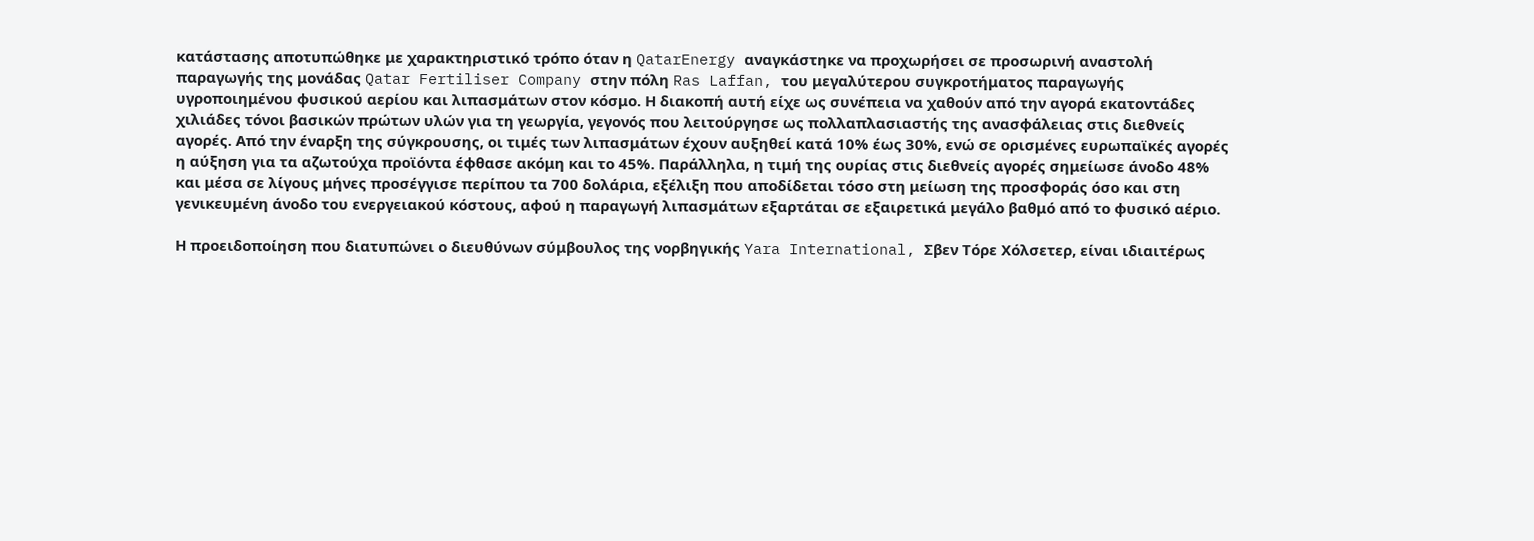κατάστασης αποτυπώθηκε με χαρακτηριστικό τρόπο όταν η QatarEnergy αναγκάστηκε να προχωρήσει σε προσωρινή αναστολή παραγωγής της μονάδας Qatar Fertiliser Company στην πόλη Ras Laffan, του μεγαλύτερου συγκροτήματος παραγωγής υγροποιημένου φυσικού αερίου και λιπασμάτων στον κόσμο. Η διακοπή αυτή είχε ως συνέπεια να χαθούν από την αγορά εκατοντάδες χιλιάδες τόνοι βασικών πρώτων υλών για τη γεωργία, γεγονός που λειτούργησε ως πολλαπλασιαστής της ανασφάλειας στις διεθνείς αγορές. Από την έναρξη της σύγκρουσης, οι τιμές των λιπασμάτων έχουν αυξηθεί κατά 10% έως 30%, ενώ σε ορισμένες ευρωπαϊκές αγορές η αύξηση για τα αζωτούχα προϊόντα έφθασε ακόμη και το 45%. Παράλληλα, η τιμή της ουρίας στις διεθνείς αγορές σημείωσε άνοδο 48% και μέσα σε λίγους μήνες προσέγγισε περίπου τα 700 δολάρια, εξέλιξη που αποδίδεται τόσο στη μείωση της προσφοράς όσο και στη γενικευμένη άνοδο του ενεργειακού κόστους, αφού η παραγωγή λιπασμάτων εξαρτάται σε εξαιρετικά μεγάλο βαθμό από το φυσικό αέριο.

Η προειδοποίηση που διατυπώνει ο διευθύνων σύμβουλος της νορβηγικής Yara International, Σβεν Τόρε Χόλσετερ, είναι ιδιαιτέρως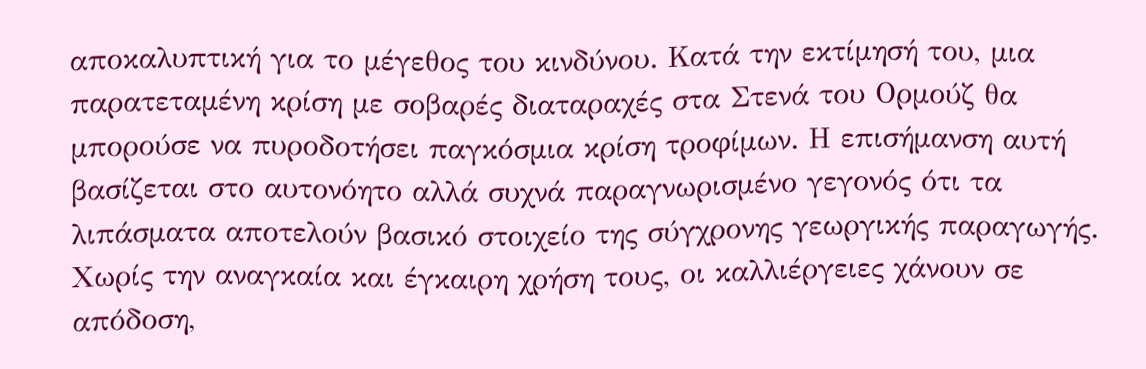αποκαλυπτική για το μέγεθος του κινδύνου. Κατά την εκτίμησή του, μια παρατεταμένη κρίση με σοβαρές διαταραχές στα Στενά του Ορμούζ θα μπορούσε να πυροδοτήσει παγκόσμια κρίση τροφίμων. Η επισήμανση αυτή βασίζεται στο αυτονόητο αλλά συχνά παραγνωρισμένο γεγονός ότι τα λιπάσματα αποτελούν βασικό στοιχείο της σύγχρονης γεωργικής παραγωγής. Χωρίς την αναγκαία και έγκαιρη χρήση τους, οι καλλιέργειες χάνουν σε απόδοση,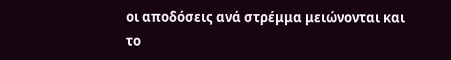οι αποδόσεις ανά στρέμμα μειώνονται και το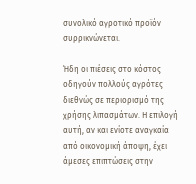συνολικό αγροτικό προϊόν συρρικνώνεται.

Ήδη οι πιέσεις στο κόστος οδηγούν πολλούς αγρότες διεθνώς σε περιορισμό της χρήσης λιπασμάτων. Η επιλογή αυτή, αν και ενίοτε αναγκαία από οικονομική άποψη, έχει άμεσες επιπτώσεις στην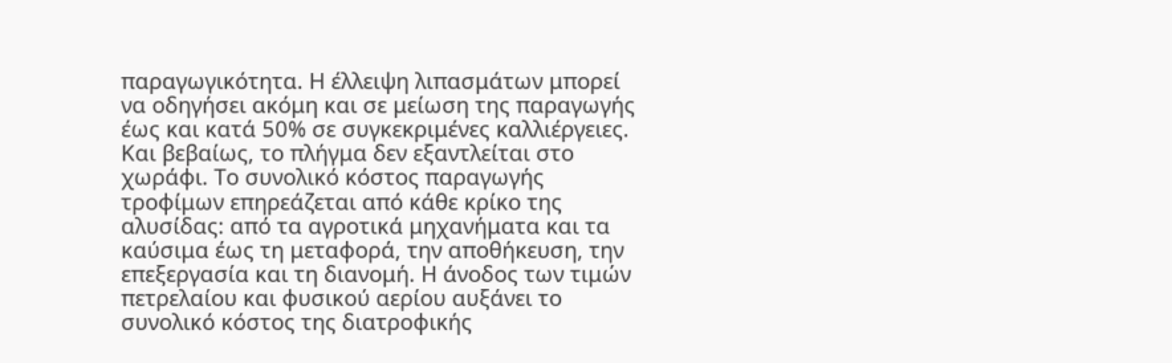παραγωγικότητα. Η έλλειψη λιπασμάτων μπορεί να οδηγήσει ακόμη και σε μείωση της παραγωγής έως και κατά 50% σε συγκεκριμένες καλλιέργειες. Και βεβαίως, το πλήγμα δεν εξαντλείται στο χωράφι. Το συνολικό κόστος παραγωγής τροφίμων επηρεάζεται από κάθε κρίκο της αλυσίδας: από τα αγροτικά μηχανήματα και τα καύσιμα έως τη μεταφορά, την αποθήκευση, την επεξεργασία και τη διανομή. Η άνοδος των τιμών πετρελαίου και φυσικού αερίου αυξάνει το συνολικό κόστος της διατροφικής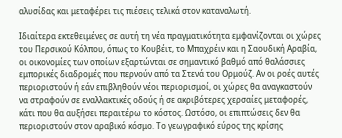αλυσίδας και μεταφέρει τις πιέσεις τελικά στον καταναλωτή.

Ιδιαίτερα εκτεθειμένες σε αυτή τη νέα πραγματικότητα εμφανίζονται οι χώρες του Περσικού Κόλπου, όπως το Κουβέιτ, το Μπαχρέιν και η Σαουδική Αραβία, οι οικονομίες των οποίων εξαρτώνται σε σημαντικό βαθμό από θαλάσσιες εμπορικές διαδρομές που περνούν από τα Στενά του Ορμούζ. Αν οι ροές αυτές περιοριστούν ή εάν επιβληθούν νέοι περιορισμοί, οι χώρες θα αναγκαστούν να στραφούν σε εναλλακτικές οδούς ή σε ακριβότερες χερσαίες μεταφορές, κάτι που θα αυξήσει περαιτέρω το κόστος. Ωστόσο, οι επιπτώσεις δεν θα περιοριστούν στον αραβικό κόσμο. Το γεωγραφικό εύρος της κρίσης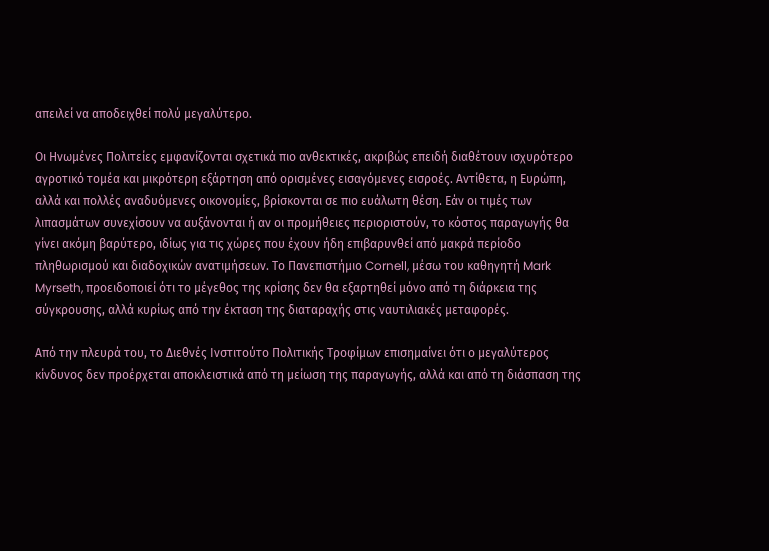απειλεί να αποδειχθεί πολύ μεγαλύτερο.

Οι Ηνωμένες Πολιτείες εμφανίζονται σχετικά πιο ανθεκτικές, ακριβώς επειδή διαθέτουν ισχυρότερο αγροτικό τομέα και μικρότερη εξάρτηση από ορισμένες εισαγόμενες εισροές. Αντίθετα, η Ευρώπη, αλλά και πολλές αναδυόμενες οικονομίες, βρίσκονται σε πιο ευάλωτη θέση. Εάν οι τιμές των λιπασμάτων συνεχίσουν να αυξάνονται ή αν οι προμήθειες περιοριστούν, το κόστος παραγωγής θα γίνει ακόμη βαρύτερο, ιδίως για τις χώρες που έχουν ήδη επιβαρυνθεί από μακρά περίοδο πληθωρισμού και διαδοχικών ανατιμήσεων. Το Πανεπιστήμιο Cornell, μέσω του καθηγητή Mark Myrseth, προειδοποιεί ότι το μέγεθος της κρίσης δεν θα εξαρτηθεί μόνο από τη διάρκεια της σύγκρουσης, αλλά κυρίως από την έκταση της διαταραχής στις ναυτιλιακές μεταφορές.

Από την πλευρά του, το Διεθνές Ινστιτούτο Πολιτικής Τροφίμων επισημαίνει ότι ο μεγαλύτερος κίνδυνος δεν προέρχεται αποκλειστικά από τη μείωση της παραγωγής, αλλά και από τη διάσπαση της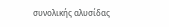συνολικής αλυσίδας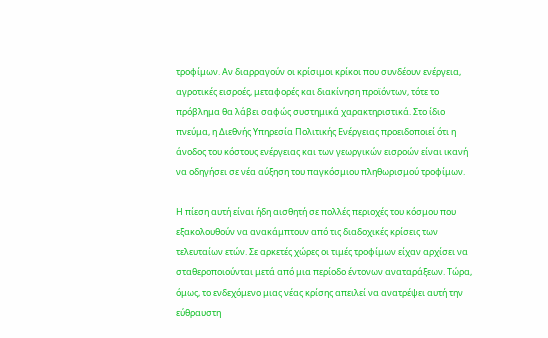τροφίμων. Αν διαρραγούν οι κρίσιμοι κρίκοι που συνδέουν ενέργεια, αγροτικές εισροές, μεταφορές και διακίνηση προϊόντων, τότε το πρόβλημα θα λάβει σαφώς συστημικά χαρακτηριστικά. Στο ίδιο πνεύμα, η Διεθνής Υπηρεσία Πολιτικής Ενέργειας προειδοποιεί ότι η άνοδος του κόστους ενέργειας και των γεωργικών εισροών είναι ικανή να οδηγήσει σε νέα αύξηση του παγκόσμιου πληθωρισμού τροφίμων.

Η πίεση αυτή είναι ήδη αισθητή σε πολλές περιοχές του κόσμου που εξακολουθούν να ανακάμπτουν από τις διαδοχικές κρίσεις των τελευταίων ετών. Σε αρκετές χώρες οι τιμές τροφίμων είχαν αρχίσει να σταθεροποιούνται μετά από μια περίοδο έντονων αναταράξεων. Τώρα, όμως, το ενδεχόμενο μιας νέας κρίσης απειλεί να ανατρέψει αυτή την εύθραυστη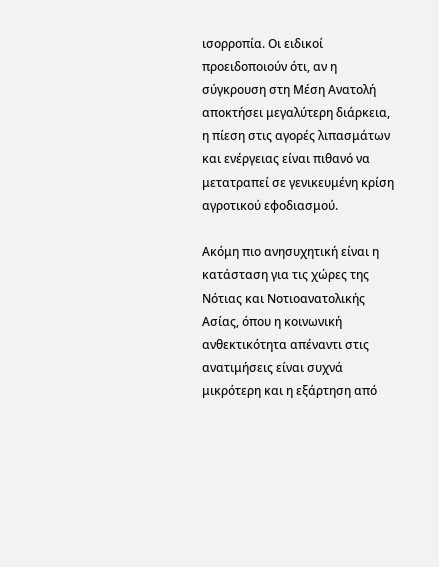ισορροπία. Οι ειδικοί προειδοποιούν ότι, αν η σύγκρουση στη Μέση Ανατολή αποκτήσει μεγαλύτερη διάρκεια, η πίεση στις αγορές λιπασμάτων και ενέργειας είναι πιθανό να μετατραπεί σε γενικευμένη κρίση αγροτικού εφοδιασμού.

Ακόμη πιο ανησυχητική είναι η κατάσταση για τις χώρες της Νότιας και Νοτιοανατολικής Ασίας, όπου η κοινωνική ανθεκτικότητα απέναντι στις ανατιμήσεις είναι συχνά μικρότερη και η εξάρτηση από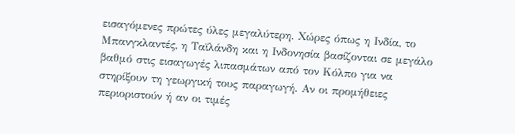εισαγόμενες πρώτες ύλες μεγαλύτερη. Χώρες όπως η Ινδία, το Μπανγκλαντές, η Ταϊλάνδη και η Ινδονησία βασίζονται σε μεγάλο βαθμό στις εισαγωγές λιπασμάτων από τον Κόλπο για να στηρίξουν τη γεωργική τους παραγωγή. Αν οι προμήθειες περιοριστούν ή αν οι τιμές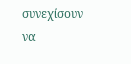συνεχίσουν να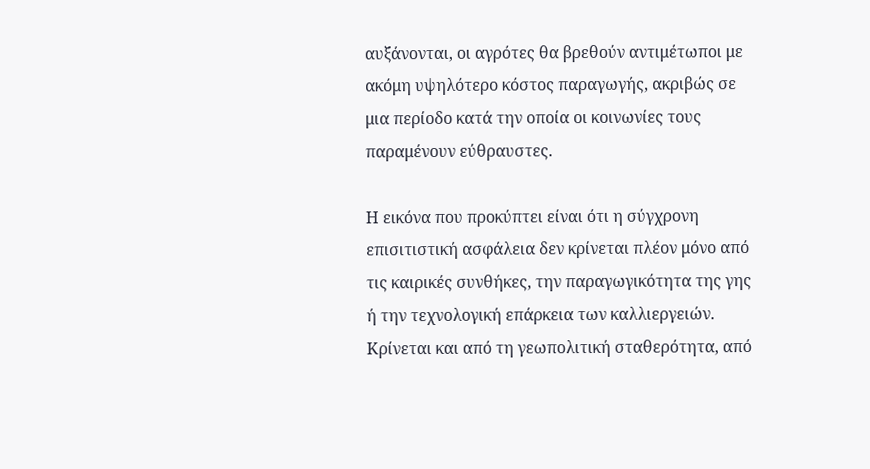αυξάνονται, οι αγρότες θα βρεθούν αντιμέτωποι με ακόμη υψηλότερο κόστος παραγωγής, ακριβώς σε μια περίοδο κατά την οποία οι κοινωνίες τους παραμένουν εύθραυστες.

Η εικόνα που προκύπτει είναι ότι η σύγχρονη επισιτιστική ασφάλεια δεν κρίνεται πλέον μόνο από τις καιρικές συνθήκες, την παραγωγικότητα της γης ή την τεχνολογική επάρκεια των καλλιεργειών. Κρίνεται και από τη γεωπολιτική σταθερότητα, από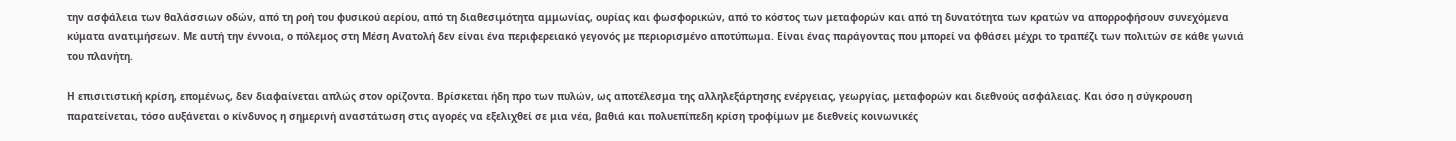την ασφάλεια των θαλάσσιων οδών, από τη ροή του φυσικού αερίου, από τη διαθεσιμότητα αμμωνίας, ουρίας και φωσφορικών, από το κόστος των μεταφορών και από τη δυνατότητα των κρατών να απορροφήσουν συνεχόμενα κύματα ανατιμήσεων. Με αυτή την έννοια, ο πόλεμος στη Μέση Ανατολή δεν είναι ένα περιφερειακό γεγονός με περιορισμένο αποτύπωμα. Είναι ένας παράγοντας που μπορεί να φθάσει μέχρι το τραπέζι των πολιτών σε κάθε γωνιά του πλανήτη.

Η επισιτιστική κρίση, επομένως, δεν διαφαίνεται απλώς στον ορίζοντα. Βρίσκεται ήδη προ των πυλών, ως αποτέλεσμα της αλληλεξάρτησης ενέργειας, γεωργίας, μεταφορών και διεθνούς ασφάλειας. Και όσο η σύγκρουση παρατείνεται, τόσο αυξάνεται ο κίνδυνος η σημερινή αναστάτωση στις αγορές να εξελιχθεί σε μια νέα, βαθιά και πολυεπίπεδη κρίση τροφίμων με διεθνείς κοινωνικές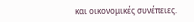και οικονομικές συνέπειες.